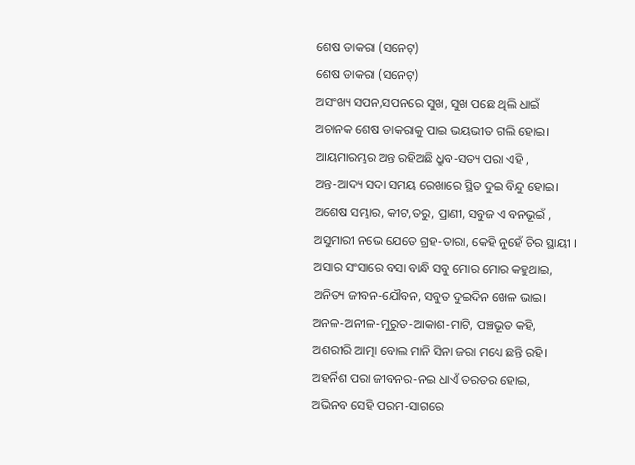ଶେଷ ଡାକରା (ସନେଟ୍)
ଶେଷ ଡାକରା (ସନେଟ୍)
ଅସଂଖ୍ୟ ସପନ,ସପନରେ ସୁଖ, ସୁଖ ପଛେ ଥିଲି ଧାଇଁ
ଅଚାନକ ଶେଷ ଡାକରାକୁ ପାଇ ଭୟଭୀତ ଗଲି ହୋଇ।
ଆୟମାରମ୍ଭର ଅନ୍ତ ରହିଅଛି ଧ୍ରୁବ-ସତ୍ୟ ପରା ଏହି ,
ଅନ୍ତ-ଆଦ୍ୟ ସଦା ସମୟ ରେଖାରେ ସ୍ଥିତ ଦୁଇ ବିନ୍ଦୁ ହୋଇ।
ଅଶେଷ ସମ୍ଭାର, କୀଟ,ତରୁ, ପ୍ରାଣୀ, ସବୁଜ ଏ ବନଭୂଇଁ ,
ଅସୁମାରୀ ନଭେ ଯେତେ ଗ୍ରହ-ତାରା, କେହି ନୁହେଁ ଚିର ସ୍ଥାୟୀ ।
ଅସାର ସଂସାରେ ବସା ବାନ୍ଧି ସବୁ ମୋର ମୋର କହୁଥାଇ,
ଅନିତ୍ୟ ଜୀବନ-ଯୌବନ, ସବୁତ ଦୁଇଦିନ ଖେଳ ଭାଇ।
ଅନଳ-ଅନୀଳ-ମୁରୁତ-ଆକାଶ-ମାଟି, ପଞ୍ଚଭୂତ କହି,
ଅଶରୀରି ଆତ୍ମା ବୋଲ ମାନି ସିନା ଜରା ମଧ୍ୟେ ଛନ୍ତି ରହି।
ଅହର୍ନିଶ ପରା ଜୀବନର-ନଇ ଧାଏଁ ତରତର ହୋଇ,
ଅଭିନବ ସେହି ପରମ-ସାଗରେ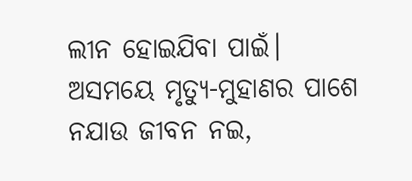ଲୀନ ହୋଇଯିବା ପାଇଁ।
ଅସମୟେ ମୃତ୍ୟୁ-ମୁହାଣର ପାଶେ ନଯାଉ ଜୀବନ ନଇ,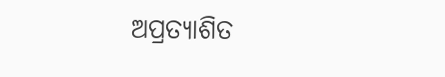ଅପ୍ରତ୍ୟାଶିତ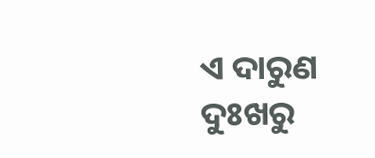ଏ ଦାରୁଣ ଦୁଃଖରୁ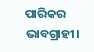ପାରିକର ଭାବଗ୍ରାହୀ।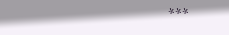***